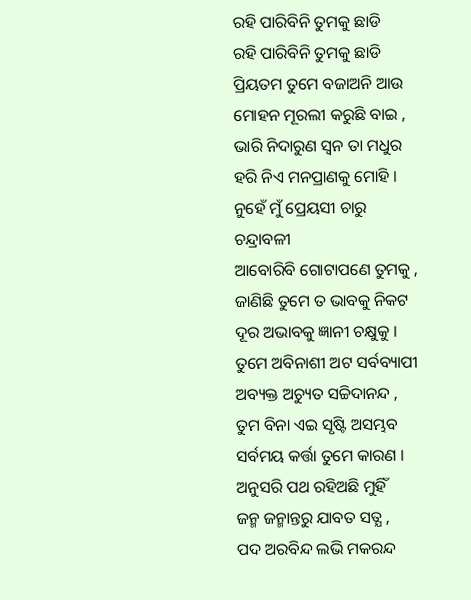ରହି ପାରିବିନି ତୁମକୁ ଛାଡି
ରହି ପାରିବିନି ତୁମକୁ ଛାଡି
ପ୍ରିୟତମ ତୁମେ ବଜାଅନି ଆଉ
ମୋହନ ମୂରଲୀ କରୁଛି ବାଇ ,
ଭାରି ନିଦାରୁଣ ସ୍ବନ ତା ମଧୁର
ହରି ନିଏ ମନପ୍ରାଣକୁ ମୋହି ।
ନୁହେଁ ମୁଁ ପ୍ରେୟସୀ ଚାରୁ ଚନ୍ଦ୍ରାବଳୀ
ଆବୋରିବି ଗୋଟାପଣେ ତୁମକୁ ,
ଜାଣିଛି ତୁମେ ତ ଭାବକୁ ନିକଟ
ଦୂର ଅଭାବକୁ ଜ୍ଞାନୀ ଚକ୍ଷୁକୁ ।
ତୁମେ ଅବିନାଶୀ ଅଟ ସର୍ବବ୍ୟାପୀ
ଅବ୍ୟକ୍ତ ଅଚ୍ୟୁତ ସଚ୍ଚିଦାନନ୍ଦ ,
ତୁମ ବିନା ଏଇ ସୃଷ୍ଟି ଅସମ୍ଭବ
ସର୍ବମୟ କର୍ତ୍ତା ତୁମେ କାରଣ ।
ଅନୁସରି ପଥ ରହିଅଛି ମୁହିଁ
ଜନ୍ମ ଜନ୍ମାନ୍ତରୁ ଯାବତ ସତ୍ଯ ,
ପଦ ଅରବିନ୍ଦ ଲଭି ମକରନ୍ଦ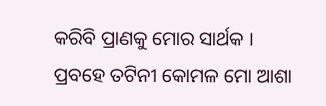କରିବି ପ୍ରାଣକୁ ମୋର ସାର୍ଥକ ।
ପ୍ରବହେ ତଟିନୀ କୋମଳ ମୋ ଆଶା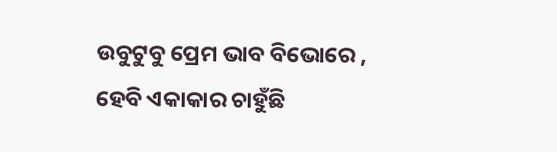ଉବୁଟୁବୁ ପ୍ରେମ ଭାବ ବିଭୋରେ ,
ହେବି ଏକାକାର ଚାହୁଁଛି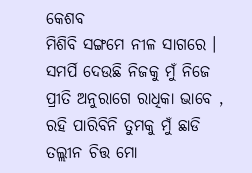କେଶବ
ମିଶିବି ସଙ୍ଗମେ ନୀଳ ସାଗରେ ।
ସମର୍ପି ଦେଉଛି ନିଜକୁ ମୁଁ ନିଜେ
ପ୍ରୀତି ଅନୁରାଗେ ରାଧିକା ଭାବେ ,
ରହି ପାରିବିନି ତୁମକୁ ମୁଁ ଛାଡି
ତଲ୍ଲୀନ ଚିତ୍ତ ମୋ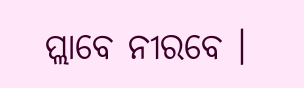ପ୍ଲାବେ ନୀରବେ ।